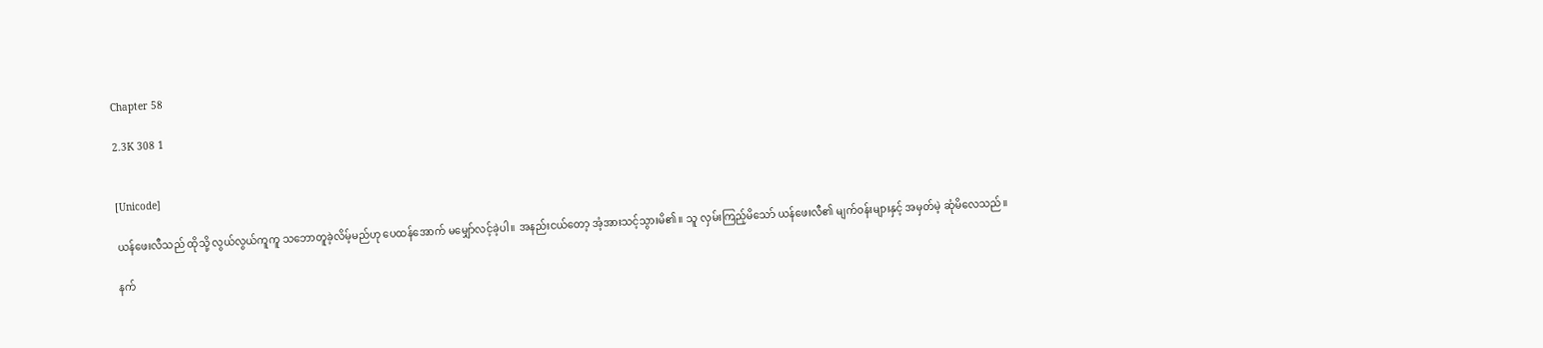Chapter 58

2.3K 308 1


[Unicode]

ယန်ဖေးလီသည် ထိုသို့ လွယ်လွယ်ကူကူ သဘောတူခဲ့လိမ့်မည်ဟု ပေထန်အောက် မမျှော်လင့်ခဲ့ပါ။ အနည်းငယ်တော့ အံ့အားသင့်သွားမိ၏။ သူ လှမ်းကြည့်မိသော် ယန်ဖေးလီ၏ မျက်ဝန်းများနှင့် အမှတ်မဲ့ ဆုံမိလေသည်။

နက်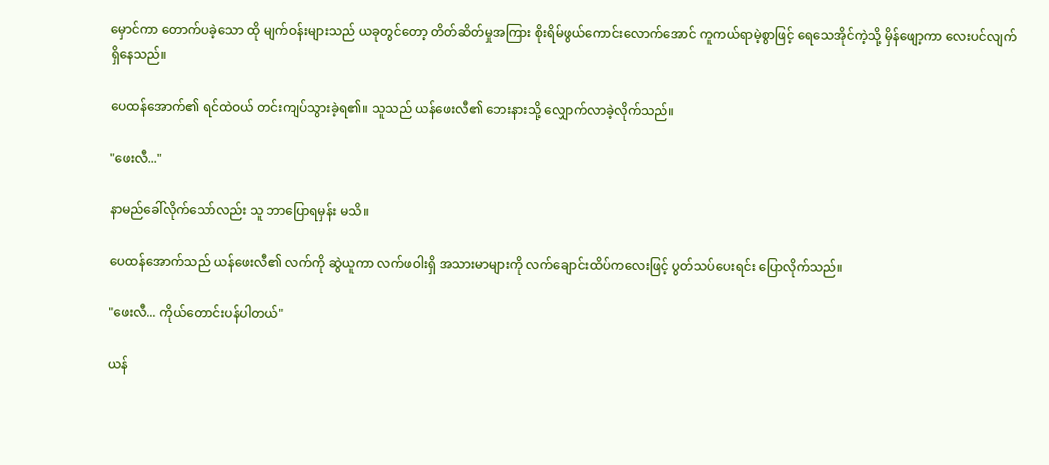မှောင်ကာ တောက်ပခဲ့သော ထို မျက်ဝန်းများသည် ယခုတွင်တော့ တိတ်ဆိတ်မှုအကြား စိုးရိမ်ဖွယ်ကောင်းလောက်အောင် ကူကယ်ရာမဲ့စွာဖြင့် ရေသေအိုင်ကဲ့သို့ မှိန်ဖျော့ကာ လေးပင်လျက်ရှိနေသည်။

ပေထန်အောက်၏ ရင်ထဲဝယ် တင်းကျပ်သွားခဲ့ရ၏။ သူသည် ယန်ဖေးလီ၏ ဘေးနားသို့ လျှောက်လာခဲ့လိုက်သည်။

"ဖေးလီ..."

နာမည်ခေါ်လိုက်သော်လည်း သူ ဘာပြောရမှန်း မသိ။

ပေထန်အောက်သည် ယန်ဖေးလီ၏ လက်ကို ဆွဲယူကာ လက်ဖဝါးရှိ အသားမာများကို လက်ချောင်းထိပ်ကလေးဖြင့် ပွတ်သပ်ပေးရင်း ပြောလိုက်သည်။

"ဖေးလီ... ကိုယ်တောင်းပန်ပါတယ်"

ယန်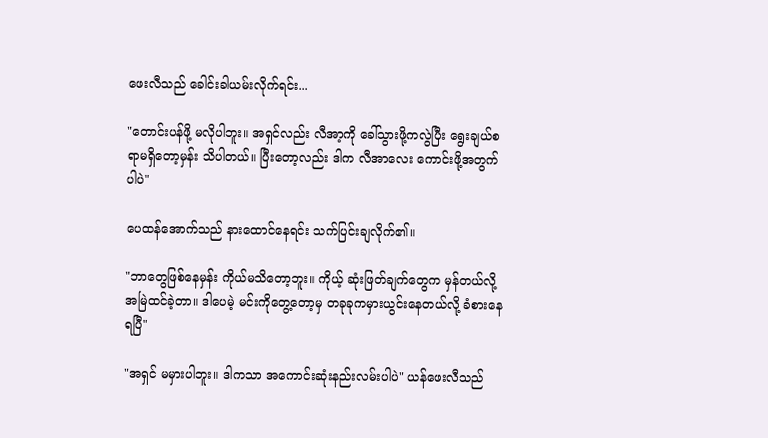ဖေးလီသည် ခေါင်းခါယမ်းလိုက်ရင်း...

"တောင်းပန်ဖို့ မလိုပါဘူး။ အရှင်လည်း လီအာ့ကို ခေါ်သွားဖို့ကလွဲပြီး ရွေးချယ်စရာမရှိတော့မှန်း သိပါတယ်။ ပြီးတော့လည်း ဒါက လီအာလေး ကောင်းဖို့အတွက်ပါပဲ"

ပေထန်အောက်သည် နားထောင်နေရင်း သက်ပြင်းချလိုက်၏။

"ဘာတွေဖြစ်နေမှန်း ကိုယ်မသိတော့ဘူး။ ကိုယ့် ဆုံးဖြတ်ချက်တွေက မှန်တယ်လို့ အမြဲထင်ခဲ့တာ။ ဒါပေမဲ့ မင်းကိုတွေ့တော့မှ တခုခုကမှားယွင်းနေတယ်လို့ ခံစားနေရပြီ"

"အရှင် မမှားပါဘူး။ ဒါကသာ အကောင်းဆုံးနည်းလမ်းပါပဲ" ယန်ဖေးလီသည်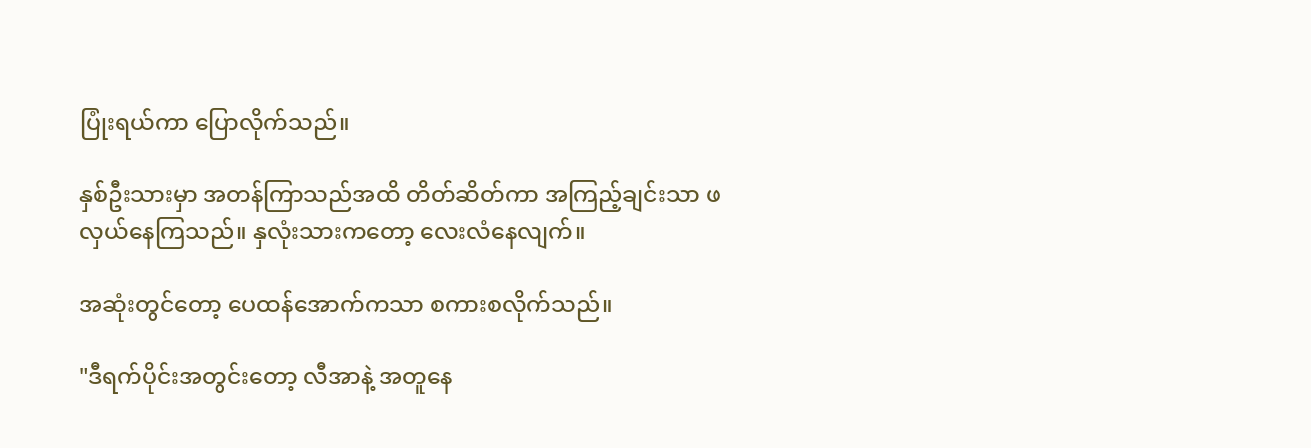ပြုံးရယ်ကာ ပြောလိုက်သည်။

နှစ်ဦးသားမှာ အတန်ကြာသည်အထိ တိတ်ဆိတ်ကာ အကြည့်ချင်းသာ ဖလှယ်နေကြသည်။ နှလုံးသားကတော့ လေးလံနေလျက်။

အဆုံးတွင်တော့ ပေထန်အောက်ကသာ စကားစလိုက်သည်။

"ဒီရက်ပိုင်းအတွင်းတော့ လီအာနဲ့ အတူနေ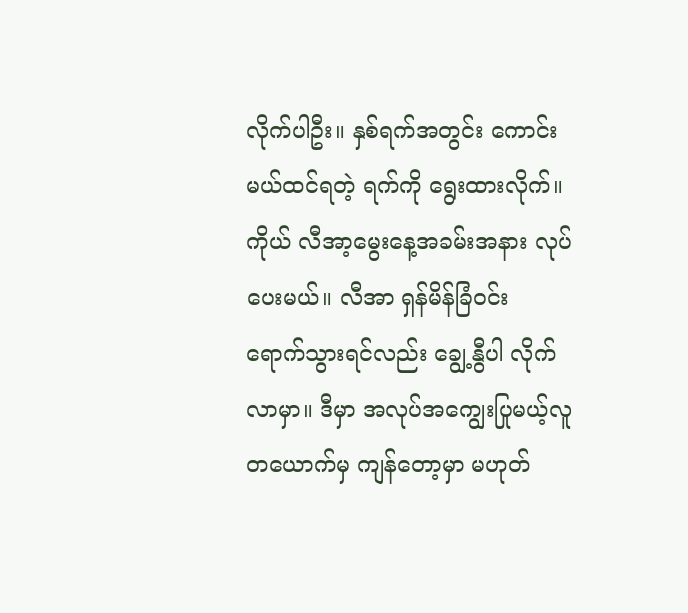လိုက်ပါဦး။ နှစ်ရက်အတွင်း ကောင်းမယ်ထင်ရတဲ့ ရက်ကို ရွေးထားလိုက်။ ကိုယ် လီအာ့မွေးနေ့အခမ်းအနား လုပ်ပေးမယ်။ လီအာ ရှန်မိန်ခြံဝင်း ရောက်သွားရင်လည်း ချွေ့နွီပါ လိုက်လာမှာ။ ဒီမှာ အလုပ်အကျွေးပြုမယ့်လူတယောက်မှ ကျန်တော့မှာ မဟုတ်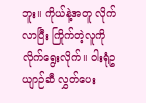ဘူး။ ကိုယ်နဲ့အတူ လိုက်လာပြီး ကြိုက်တဲ့လူကို လိုက်ရွေးလိုက်။ ဝါးရုံဥယျာဉ်ဆီ လွှတ်ပေး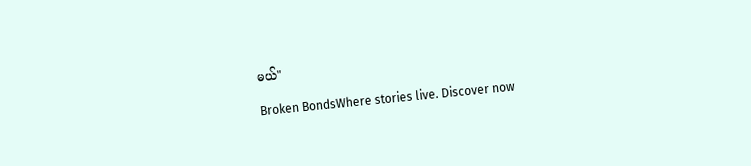မယ်"

Broken BondsWhere stories live. Discover now